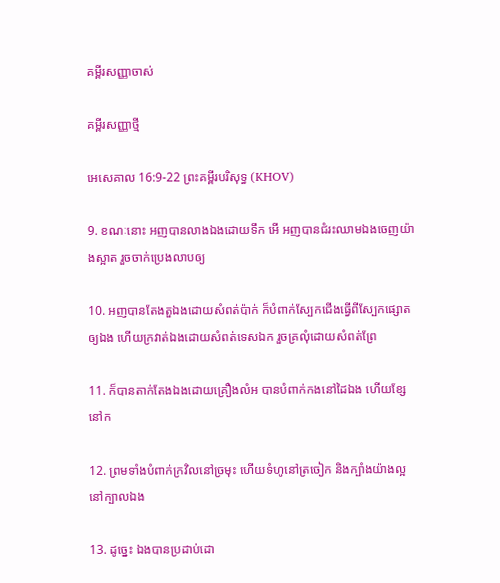គម្ពីរសញ្ញាចាស់

គម្ពីរសញ្ញាថ្មី

អេសេគាល 16:9-22 ព្រះគម្ពីរបរិសុទ្ធ (KHOV)

9. ខណៈនោះ អញបានលាងឯងដោយទឹក អើ អញបានជំរះឈាមឯងចេញយ៉ាងស្អាត រួចចាក់ប្រេងលាបឲ្យ

10. អញបានតែងតួឯងដោយសំពត់ប៉ាក់ ក៏បំពាក់ស្បែកជើងធ្វើពីស្បែកផ្សោតឲ្យឯង ហើយក្រវាត់ឯងដោយសំពត់ទេស‌ឯក រួចគ្រលុំដោយសំពត់ព្រែ

11. ក៏បានតាក់‌តែងឯងដោយគ្រឿងលំអ បានបំពាក់កងនៅដៃឯង ហើយខ្សែនៅក

12. ព្រមទាំងបំពាក់ក្រវិលនៅច្រមុះ ហើយទំហូនៅត្រចៀក និងក្បាំងយ៉ាងល្អនៅក្បាលឯង

13. ដូច្នេះ ឯងបានប្រដាប់ដោ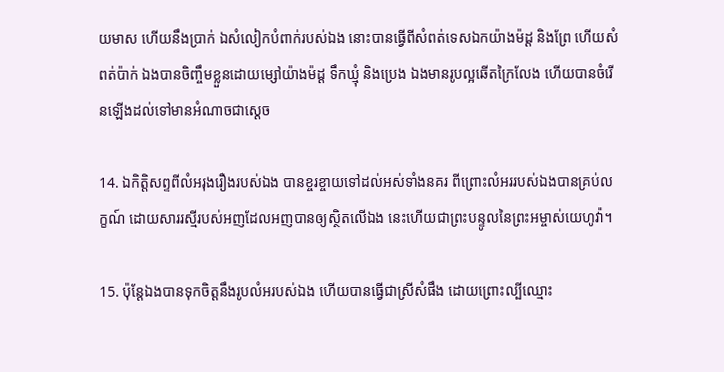យមាស ហើយនឹងប្រាក់ ឯសំលៀក‌បំពាក់របស់ឯង នោះបានធ្វើពីសំពត់ទេស‌ឯកយ៉ាងម៉ដ្ត និងព្រែ ហើយសំពត់ប៉ាក់ ឯងបានចិញ្ចឹមខ្លួនដោយម្សៅយ៉ាងម៉ដ្ត ទឹកឃ្មុំ និងប្រេង ឯងមានរូបល្អឆើតក្រៃលែង ហើយបានចំរើនឡើងដល់ទៅមានអំណាចជាស្តេច

14. ឯកិត្តិសព្ទពីលំអរុងរឿងរបស់ឯង បានខ្ចរ‌ខ្ចាយទៅដល់អស់ទាំងនគរ ពីព្រោះលំអររបស់ឯងបានគ្រប់លក្ខណ៍ ដោយ‌សាររស្មីរបស់អញដែលអញបានឲ្យស្ថិតលើឯង នេះហើយជាព្រះ‌បន្ទូលនៃព្រះ‌អម្ចាស់យេហូវ៉ា។

15. ប៉ុន្តែឯងបានទុកចិត្តនឹងរូបលំអរបស់ឯង ហើយបានធ្វើជាស្រីសំផឹង ដោយព្រោះល្បីឈ្មោះ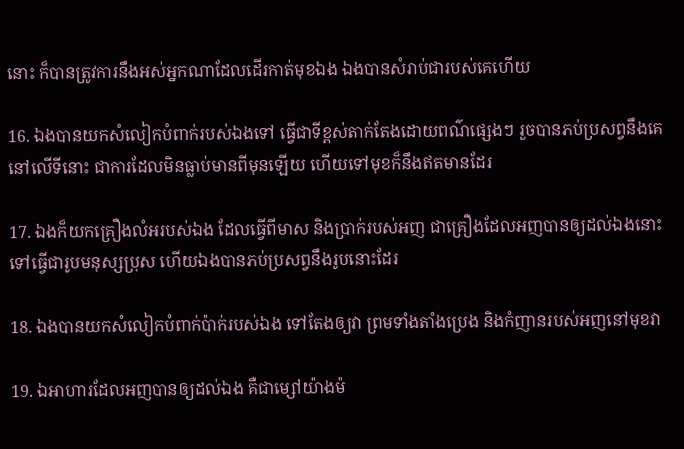នោះ ក៏បានត្រូវការនឹងអស់អ្នកណាដែលដើរកាត់មុខឯង ឯងបានសំរាប់ជារបស់គេហើយ

16. ឯងបានយកសំលៀក‌បំពាក់របស់ឯងទៅ ធ្វើជាទីខ្ពស់តាក់‌តែងដោយពណ៌ផ្សេងៗ រួចបានភប់‌ប្រសព្វនឹងគេនៅលើទីនោះ ជាការដែលមិនធ្លាប់មានពីមុនឡើយ ហើយទៅមុខក៏នឹងឥតមានដែរ

17. ឯងក៏យកគ្រឿងលំអរបស់ឯង ដែលធ្វើពីមាស និងប្រាក់របស់អញ ជាគ្រឿងដែលអញបានឲ្យដល់ឯងនោះ ទៅធ្វើជារូបមនុស្សប្រុស ហើយឯងបានភប់‌ប្រសព្វនឹងរូបនោះដែរ

18. ឯងបានយកសំលៀក‌បំពាក់ប៉ាក់របស់ឯង ទៅតែងឲ្យវា ព្រមទាំងតាំងប្រេង និងកំញានរបស់អញនៅមុខវា

19. ឯអាហារដែលអញបានឲ្យដល់ឯង គឺជាម្សៅយ៉ាងម៉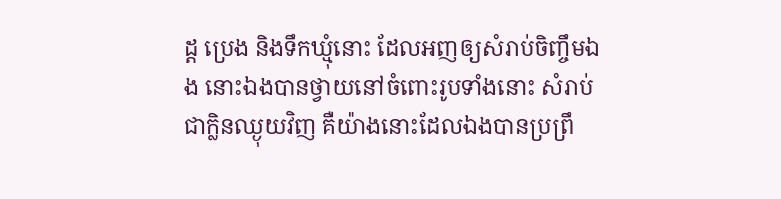ដ្ត ប្រេង និងទឹកឃ្មុំនោះ ដែលអញឲ្យសំរាប់ចិញ្ចឹមឯង នោះឯងបានថ្វាយនៅចំពោះរូបទាំងនោះ សំរាប់ជាក្លិនឈ្ងុយវិញ គឺយ៉ាងនោះដែលឯងបានប្រព្រឹ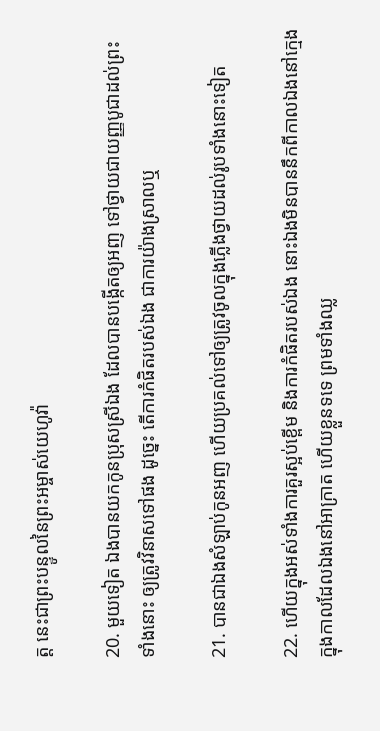ត្ត នេះជាព្រះ‌បន្ទូលនៃព្រះ‌អម្ចាស់យេហូវ៉ា

20. មួយទៀត ឯងបានយកកូនប្រុសស្រីឯង ដែលបានបង្កើតឲ្យអញ ទៅថ្វាយជាយញ្ញ‌បូជាដល់ព្រះទាំងនោះ ឲ្យត្រូវវិនាសទៅផង ដូច្នេះ តើការកំផិតរបស់ឯង ជាការយ៉ាងស្រាលឬ

21. បានជាឯងសំឡាប់កូនអញ ហើយប្រគល់ទៅឲ្យត្រូវចូលក្នុងភ្លើងថ្វាយដល់រូបទាំងនោះទៀត

22. ហើយក្នុងអស់ទាំងការគួរស្អប់ខ្ពើម និងការកំផិតរបស់ឯង នោះឯងមិនបាននឹកពីកាលឯងនៅក្មេង ក្នុងកាលដែលឯងនៅអាក្រាត ហើយខ្លួនទទេ ព្រមទាំងឈ្ល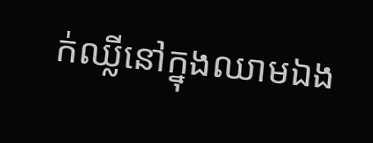ក់‌ឈ្លីនៅក្នុងឈាមឯង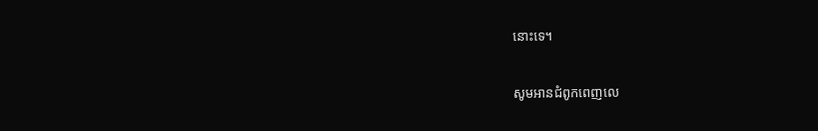នោះទេ។

សូមអានជំពូកពេញលេ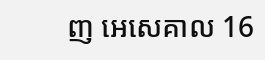ញ អេសេគាល 16